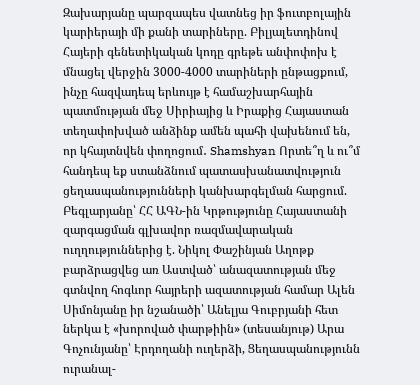Զախարյանը պարզապես վատնեց իր ֆուտբոլային կարիերայի մի քանի տարիները. Բիլյալետդինով Հայերի գենետիկական կոդը գրեթե անփոփոխ է մնացել վերջին 3000-4000 տարիների ընթացքում, ինչը հազվադեպ երևույթ է համաշխարհային պատմության մեջ Սիրիայից և Իրաքից Հայաստան տեղափոխված անձինք ամեն պահի վախենում են, որ կհայտնվեն փողոցում․ Shamshyan Որտե՞ղ և ու՞մ հանդեպ եք ստանձնում պատասխանատվություն ցեղասպանությունների կանխարգելման հարցում. Բեգլարյանը՝ ՀՀ ԱԳՆ-ին Կրթությունը Հայաստանի զարգացման գլխավոր ռազմավարական ուղղություններից է. Նիկոլ Փաշինյան Աղոթք բարձրացվեց առ Աստված՝ անազատության մեջ գտնվող հոգևոր հայրերի ազատության համար Ալեն Սիմոնյանը իր նշանածի՝ Անելյա Գուբրյանի հետ ներկա է «խորոված փարթիին» (տեսանյութ) Արա Գոչունյանը՝ Էրդողանի ուղերձի, Ցեղասպանությունն ուրանալ-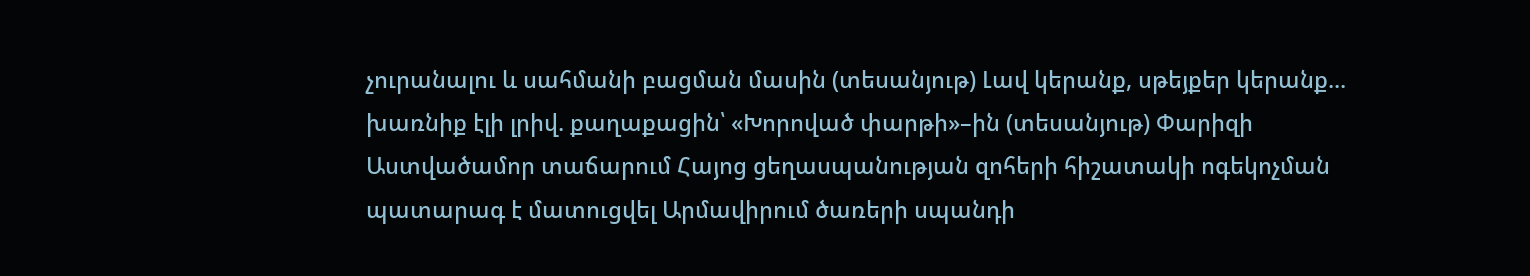չուրանալու և սահմանի բացման մասին (տեսանյութ) Լավ կերանք, սթեյքեր կերանք... խառնիք էլի լրիվ. քաղաքացին՝ «Խորոված փարթի»–ին (տեսանյութ) Փարիզի Աստվածամոր տաճարում Հայոց ցեղասպանության զոհերի հիշատակի ոգեկոչման պատարագ է մատուցվել Արմավիրում ծառերի սպանդի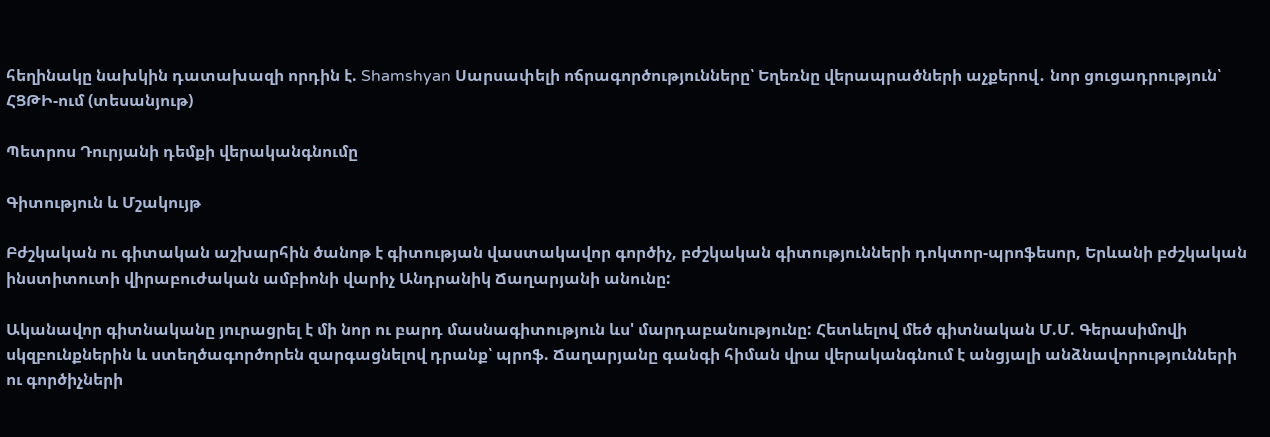հեղինակը նախկին դատախազի որդին է. Shamshyan Սարսափելի ոճրագործությունները՝ Եղեռնը վերապրածների աչքերով․ նոր ցուցադրություն՝ ՀՑԹԻ-ում (տեսանյութ)

Պետրոս Դուրյանի դեմքի վերականգնումը

Գիտություն և Մշակույթ

Բժշկական ու գիտական աշխարհին ծանոթ է գիտության վաստակավոր գործիչ, բժշկական գիտությունների դոկտոր-պրոֆեսոր, Երևանի բժշկական ինստիտուտի վիրաբուժական ամբիոնի վարիչ Անդրանիկ Ճաղարյանի անունը:

Ականավոր գիտնականը յուրացրել է մի նոր ու բարդ մասնագիտություն ևս' մարդաբանությունը: Հետևելով մեծ գիտնական Մ.Մ. Գերասիմովի սկզբունքներին և ստեղծագործորեն զարգացնելով դրանք՝ պրոֆ. Ճաղարյանը գանգի հիման վրա վերականգնում է անցյալի անձնավորությունների ու գործիչների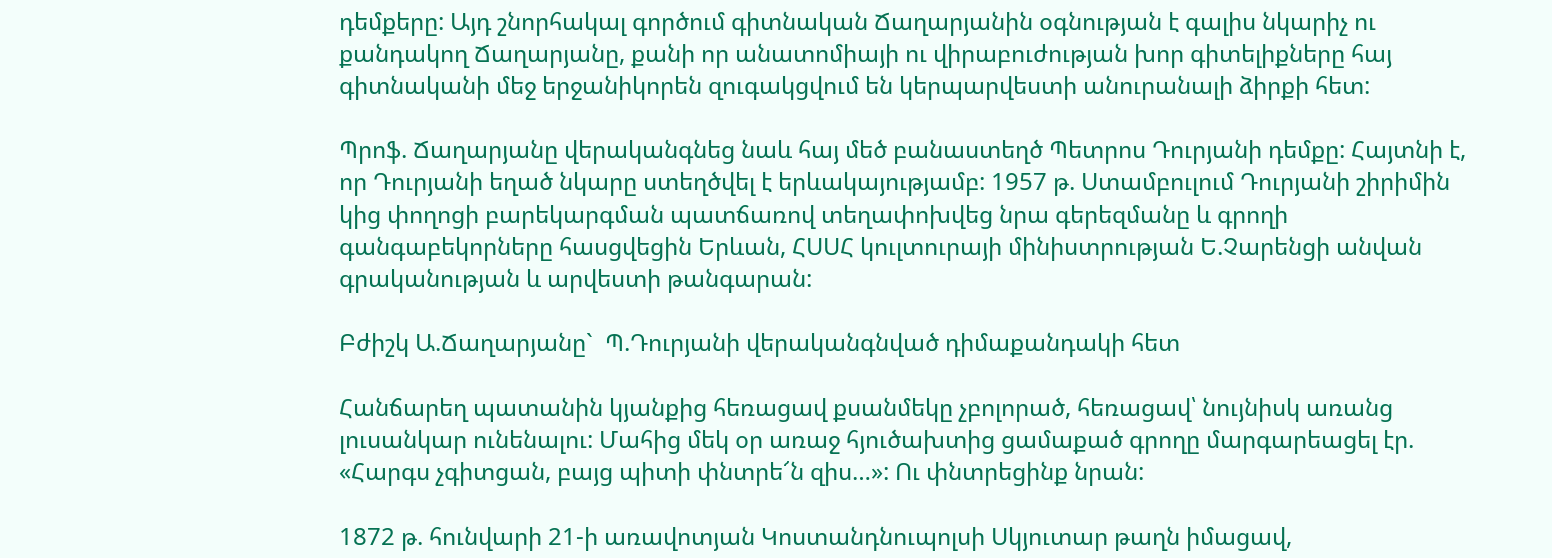դեմքերը: Այդ շնորհակալ գործում գիտնական Ճաղարյանին օգնության է գալիս նկարիչ ու քանդակող Ճաղարյանը, քանի որ անատոմիայի ու վիրաբուժության խոր գիտելիքները հայ գիտնականի մեջ երջանիկորեն զուգակցվում են կերպարվեստի անուրանալի ձիրքի հետ:

Պրոֆ. Ճաղարյանը վերականգնեց նաև հայ մեծ բանաստեղծ Պետրոս Դուրյանի դեմքը: Հայտնի է, որ Դուրյանի եղած նկարը ստեղծվել է երևակայությամբ: 1957 թ. Ստամբուլում Դուրյանի շիրիմին կից փողոցի բարեկարգման պատճառով տեղափոխվեց նրա գերեզմանը և գրողի գանգաբեկորները հասցվեցին Երևան, ՀՍՍՀ կուլտուրայի մինիստրության Ե.Չարենցի անվան գրականության և արվեստի թանգարան:

Բժիշկ Ա.Ճաղարյանը`  Պ.Դուրյանի վերականգնված դիմաքանդակի հետ

Հանճարեղ պատանին կյանքից հեռացավ քսանմեկը չբոլորած, հեռացավ՝ նույնիսկ առանց լուսանկար ունենալու: Մահից մեկ օր առաջ հյուծախտից ցամաքած գրողը մարգարեացել էր. «Հարգս չգիտցան, բայց պիտի փնտրե՜ն զիս…»: Ու փնտրեցինք նրան:

1872 թ. հունվարի 21-ի առավոտյան Կոստանդնուպոլսի Սկյուտար թաղն իմացավ,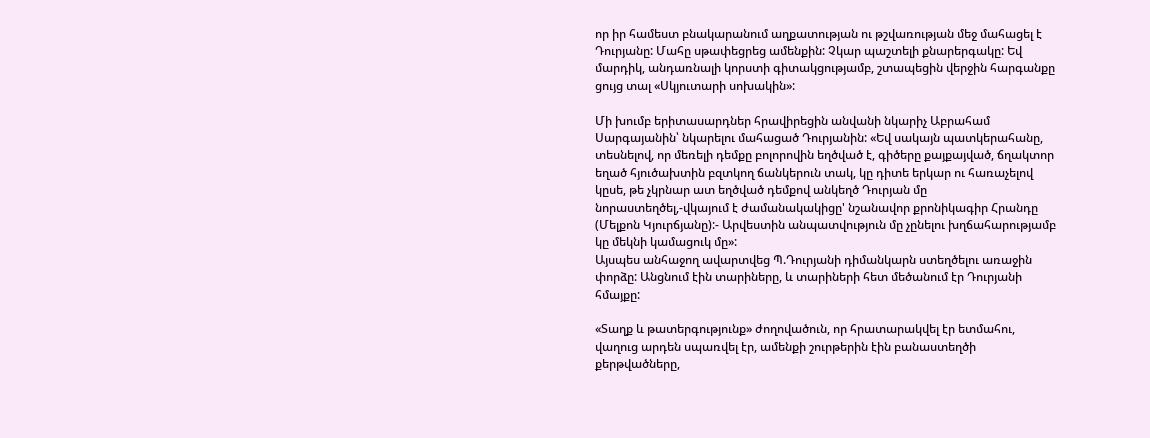որ իր համեստ բնակարանում աղքատության ու թշվառության մեջ մահացել է Դուրյանը: Մահը սթափեցրեց ամենքին: Չկար պաշտելի քնարերգակը: Եվ մարդիկ, անդառնալի կորստի գիտակցությամբ, շտապեցին վերջին հարգանքը ցույց տալ «Սկյուտարի սոխակին»:

Մի խումբ երիտասարդներ հրավիրեցին անվանի նկարիչ Աբրահամ Սարգայանին՝ նկարելու մահացած Դուրյանին: «Եվ սակայն պատկերահանը, տեսնելով, որ մեռելի դեմքը բոլորովին եղծված է, գիծերը քայքայված, ճղակտոր եղած հյուծախտին բզտկող ճանկերուն տակ, կը դիտե երկար ու հառաչելով կըսե, թե չկրնար ատ եղծված դեմքով անկեղծ Դուրյան մը նորաստեղծել,-վկայում է ժամանակակիցը' նշանավոր քրոնիկագիր Հրանդը (Մելքոն Կյուրճյանը):- Արվեստին անպատվություն մը չընելու խղճահարությամբ կը մեկնի կամացուկ մը»:
Այսպես անհաջող ավարտվեց Պ.Դուրյանի դիմանկարն ստեղծելու առաջին փորձը: Անցնում էին տարիները, և տարիների հետ մեծանում էր Դուրյանի հմայքը:

«Տաղք և թատերգությունք» ժողովածուն, որ հրատարակվել էր ետմահու, վաղուց արդեն սպառվել էր, ամենքի շուրթերին էին բանաստեղծի քերթվածները,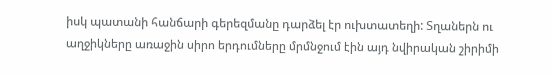իսկ պատանի հանճարի գերեզմանը դարձել էր ուխտատեղի: Տղաներն ու աղջիկները առաջին սիրո երդումները մրմնջում էին այդ նվիրական շիրիմի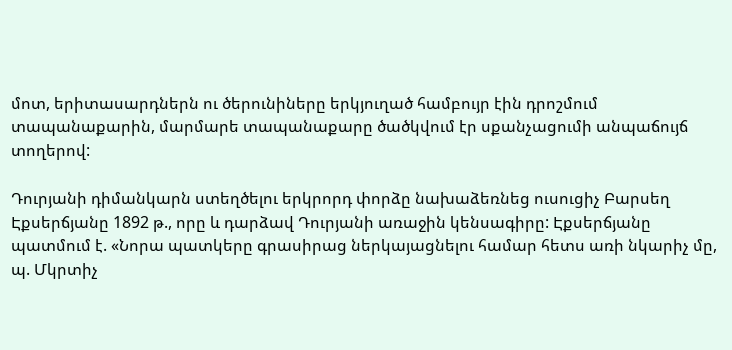մոտ, երիտասարդներն ու ծերունիները երկյուղած համբույր էին դրոշմում տապանաքարին, մարմարե տապանաքարը ծածկվում էր սքանչացումի անպաճույճ տողերով:

Դուրյանի դիմանկարն ստեղծելու երկրորդ փորձը նախաձեռնեց ուսուցիչ Բարսեղ Էքսերճյանը 1892 թ., որը և դարձավ Դուրյանի առաջին կենսագիրը: Էքսերճյանը պատմում է. «Նորա պատկերը գրասիրաց ներկայացնելու համար հետս առի նկարիչ մը, պ. Մկրտիչ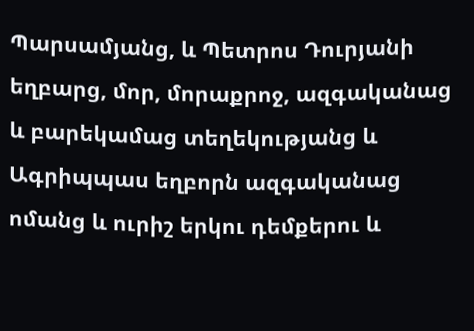Պարսամյանց, և Պետրոս Դուրյանի եղբարց, մոր, մորաքրոջ, ազգականաց և բարեկամաց տեղեկությանց և Ագրիպպաս եղբորն ազգականաց ոմանց և ուրիշ երկու դեմքերու և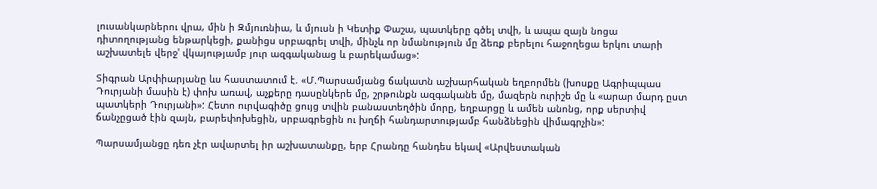լուսանկարներու վրա, մին ի Զմյուռնիա, և մյուսն ի Կետիք Փաշա, պատկերը գծել տվի, և ապա զայն նոցա դիտողությանց ենթարկեցի, քանիցս սրբագրել տվի, մինչև որ նմանություն մը ձեռք բերելու հաջողեցա երկու տարի աշխատելե վերջ' վկայությամբ յուր ազգականաց և բարեկամաց»:

Տիգրան Արփիարյանը ևս հաստատում է. «Մ.Պարսամյանց ճակատն աշխարհական եղբորմեն (խոսքը Ագրիպպաս Դուրյանի մասին է) փոխ առավ, աչքերը դասընկերե մը, շրթունքն ազգականե մը, մազերն ուրիշե մը և «արար մարդ ըստ պատկերի Դուրյանի»: Հետո ուրվագիծը ցույց տվին բանաստեղծին մորը, եղբարցը և ամեն անոնց, որք սերտիվ ճանչըցած էին զայն, բարեփոխեցին, սրբագրեցին ու խղճի հանդարտությամբ հանձնեցին վիմագրչին»:

Պարսամյանցը դեռ չէր ավարտել իր աշխատանքը, երբ Հրանդը հանդես եկավ «Արվեստական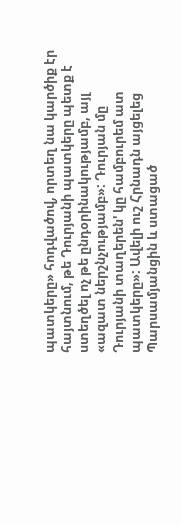պատկերը» հոդվածով, որտեղ նա կարծիք էր հայտնում, թե Դուրյանի պատկերը պետք է ստեղծել ոչ թե ընդօրինակությամբ, այլ «ազատ ներշնչությամբ»: Դուրյան մը Դուրյանի տաղերեն' կը համբուրեմ ատ պատկերը»: Ավելի ուշ Հրնադն այցելեց Պարսամյանցին և ստացած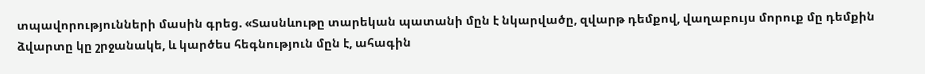տպավորությունների մասին գրեց. «Տասնևութը տարեկան պատանի մըն է նկարվածը, զվարթ դեմքով, վաղաբույս մորուք մը դեմքին ձվարտը կը շրջանակե, և կարծես հեգնություն մըն է, ահագին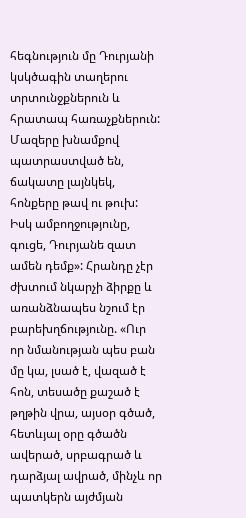հեգնություն մը Դուրյանի կսկծագին տաղերու տրտունջքներուն և հրատապ հառաչքներուն: Մազերը խնամքով պատրաստված են, ճակատը լայնկեկ, հոնքերը թավ ու թուխ: Իսկ ամբողջությունը, գուցե, Դուրյանե զատ ամեն դեմք»: Հրանդը չէր ժխտում նկարչի ձիրքը և առանձնապես նշում էր բարեխղճությունը. «Ուր որ նմանության պես բան մը կա, լսած է, վազած է հոն, տեսածը քաշած է թղթին վրա, այսօր գծած, հետևյալ օրը գծածն ավերած, սրբագրած և դարձյալ ավրած, մինչև որ պատկերն այժմյան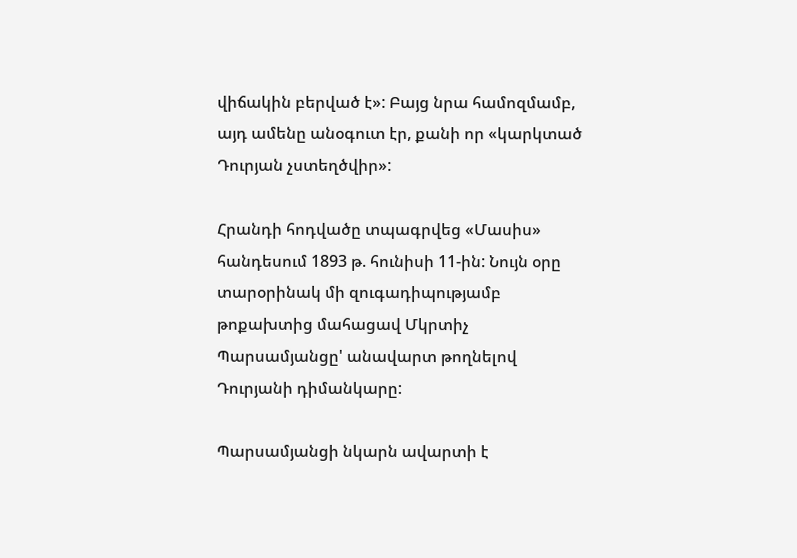վիճակին բերված է»: Բայց նրա համոզմամբ, այդ ամենը անօգուտ էր, քանի որ «կարկտած Դուրյան չստեղծվիր»:

Հրանդի հոդվածը տպագրվեց «Մասիս» հանդեսում 1893 թ. հունիսի 11-ին: Նույն օրը տարօրինակ մի զուգադիպությամբ թոքախտից մահացավ Մկրտիչ Պարսամյանցը' անավարտ թողնելով Դուրյանի դիմանկարը:

Պարսամյանցի նկարն ավարտի է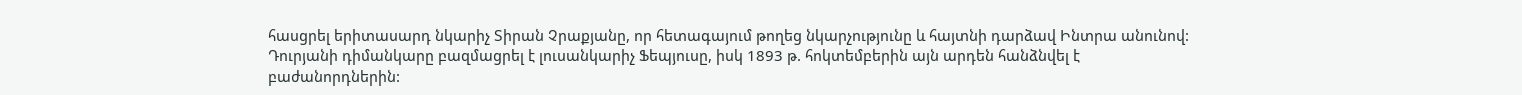հասցրել երիտասարդ նկարիչ Տիրան Չրաքյանը, որ հետագայում թողեց նկարչությունը և հայտնի դարձավ Ինտրա անունով: Դուրյանի դիմանկարը բազմացրել է լուսանկարիչ Ֆեպյուսը, իսկ 1893 թ. հոկտեմբերին այն արդեն հանձնվել է բաժանորդներին: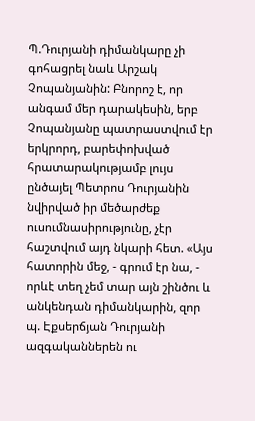Պ.Դուրյանի դիմանկարը չի գոհացրել նաև Արշակ Չոպանյանին: Բնորոշ է, որ անգամ մեր դարակեսին, երբ Չոպանյանը պատրաստվում էր երկրորդ, բարեփոխված հրատարակությամբ լույս ընծայել Պետրոս Դուրյանին նվիրված իր մեծարժեք ուսումնասիրությունը, չէր հաշտվում այդ նկարի հետ. «Այս հատորին մեջ, - գրում էր նա, - որևէ տեղ չեմ տար այն շինծու և անկենդան դիմանկարին, զոր պ. Էքսերճյան Դուրյանի ազգականներեն ու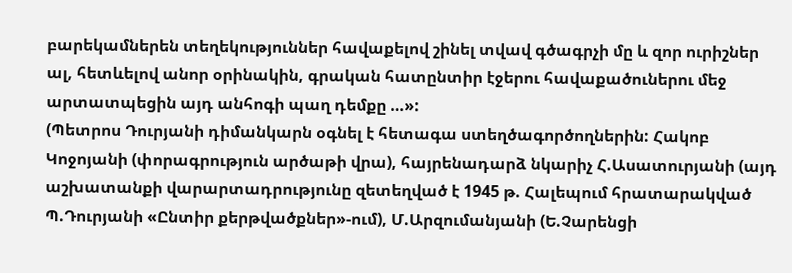բարեկամներեն տեղեկություններ հավաքելով շինել տվավ գծագրչի մը և զոր ուրիշներ ալ, հետևելով անոր օրինակին, գրական հատընտիր էջերու հավաքածուներու մեջ արտատպեցին այդ անհոգի պաղ դեմքը …»:
(Պետրոս Դուրյանի դիմանկարն օգնել է հետագա ստեղծագործողներին: Հակոբ Կոջոյանի (փորագրություն արծաթի վրա), հայրենադարձ նկարիչ Հ.Ասատուրյանի (այդ աշխատանքի վարարտադրությունը զետեղված է 1945 թ. Հալեպում հրատարակված Պ.Դուրյանի «Ընտիր քերթվածքներ»-ում), Մ.Արզումանյանի (Ե.Չարենցի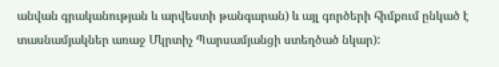անվան գրականության և արվեստի թանգարան) և այլ գործերի հիմքում ընկած է տասնամյակներ առաջ Մկրտիչ Պարսամյանցի ստեղծած նկար):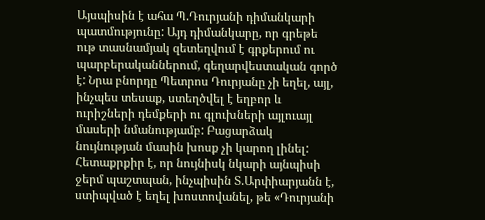Այսպիսին է ահա Պ.Դուրյանի դիմանկարի պատմությունը: Այդ դիմանկարը, որ գրեթե ութ տասնամյակ զետեղվում է գրքերում ու պարբերականներում, գեղարվեստական գործ է: Նրա բնորդը Պետրոս Դուրյանը չի եղել, այլ, ինչպես տեսաք, ստեղծվել է եղբոր և ուրիշների դեմքերի ու գլուխների այլուայլ մասերի նմանությամբ: Բացարձակ նույնության մասին խոսք չի կարող լինել: Հետաքրքիր է, որ նույնիսկ նկարի այնպիսի ջերմ պաշտպան, ինչպիսին Տ.Արփիարյանն է, ստիպված է եղել խոստովանել, թե «Դուրյանի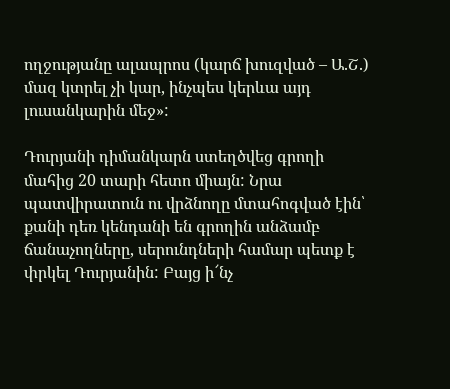ողջությանը ալապրոս (կարճ խուզված – Ա.Շ.) մազ կտրել չի կար, ինչպես կերևա այդ լուսանկարին մեջ»:

Դուրյանի դիմանկարն ստեղծվեց գրողի մահից 20 տարի հետո միայն: Նրա պատվիրատուն ու վրձնողը մտահոգված էին՝ քանի դեռ կենդանի են գրողին անձամբ ճանաչողները, սերունդների համար պետք է փրկել Դուրյանին: Բայց ի՜նչ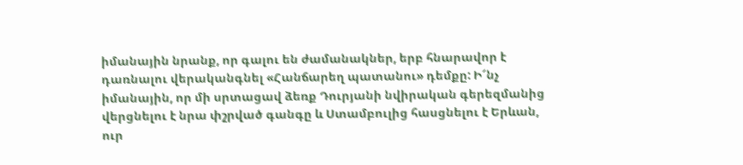իմանային նրանք, որ գալու են ժամանակներ, երբ հնարավոր է դառնալու վերականգնել «Հանճարեղ պատանու» դեմքը: Ի՜նչ իմանային, որ մի սրտացավ ձեռք Դուրյանի նվիրական գերեզմանից վերցնելու է նրա փշրված գանգը և Ստամբուլից հասցնելու է Երևան, ուր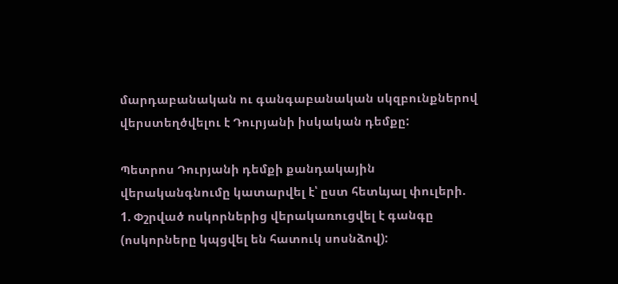մարդաբանական ու գանգաբանական սկզբունքներով վերստեղծվելու է Դուրյանի իսկական դեմքը:

Պետրոս Դուրյանի դեմքի քանդակային վերականգնումը կատարվել է՝ ըստ հետևյալ փուլերի.
1. Փշրված ոսկորներից վերակառուցվել է գանգը (ոսկորները կպցվել են հատուկ սոսնձով):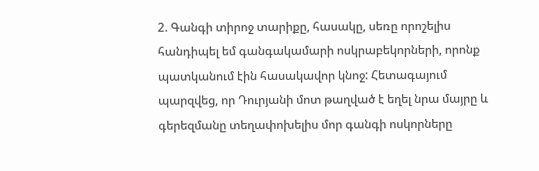2. Գանգի տիրոջ տարիքը, հասակը, սեռը որոշելիս հանդիպել եմ գանգակամարի ոսկրաբեկորների, որոնք պատկանում էին հասակավոր կնոջ: Հետագայում պարզվեց, որ Դուրյանի մոտ թաղված է եղել նրա մայրը և գերեզմանը տեղափոխելիս մոր գանգի ոսկորները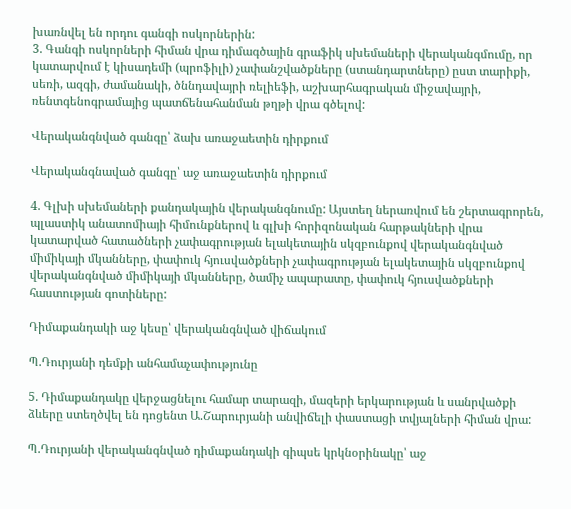խառնվել են որդու գանգի ոսկորներին:
3. Գանգի ոսկորների հիման վրա դիմագծային գրաֆիկ սխեմաների վերականգմումը, որ կատարվում է կիսադեմի (պրոֆիլի) չափանշվածքները (ստանդարտները) ըստ տարիքի, սեռի, ազգի, ժամանակի, ծննդավայրի ռելիեֆի, աշխարհագրական միջավայրի, ռենտգենոգրամայից պատճենահանման թղթի վրա գծելով:

Վերականգնված գանգը՝ ձախ առաջաետին դիրքում

Վերականգնաված գանգը՝ աջ առաջաետին դիրքում

4. Գլխի սխեմաների քանդակային վերականգնումը: Այստեղ ներառվում են շերտագրորեն, պլաստիկ անատոմիայի հիմունքներով և գլխի հորիզոնական հարթակների վրա կատարված հատածների չափագրության ելակետային սկզբունքով վերականգնված միմիկայի մկանները, փափուկ հյուսվածքների չափագրության ելակետային սկզբունքով վերականգնված միմիկայի մկանները, ծամիչ ապարատը, փափուկ հյուսվածքների հաստության գոտիները:

Դիմաքանդակի աջ կեսը՝ վերականգնված վիճակում

Պ.Դուրյանի դեմքի անհամաչափությունը

5. Դիմաքանդակը վերջացնելու համար տարազի, մազերի երկարության և սանրվածքի ձևերը ստեղծվել են դոցենտ Ա.Շարուրյանի անվիճելի փաստացի տվյալների հիման վրա:

Պ.Դուրյանի վերականգնված դիմաքանդակի գիպսե կրկնօրինակը՝ աջ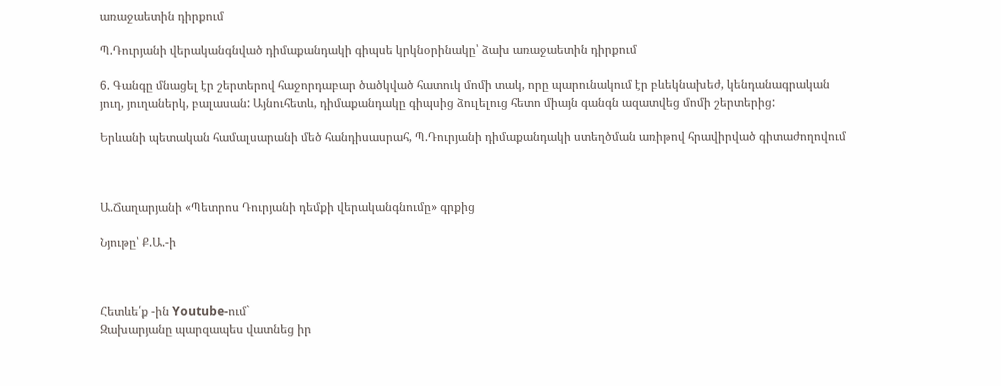առաջաետին դիրքում

Պ.Դուրյանի վերականգնված դիմաքանդակի գիպսե կրկնօրինակը՝ ձախ առաջաետին դիրքում

6. Գանգը մնացել էր շերտերով հաջորդաբար ծածկված հատուկ մոմի տակ, որը պարունակում էր բևեկնախեժ, կենդանագրական յուղ, յուղաներկ, բալասան: Այնուհետև, դիմաքանդակը գիպսից ձուլելուց հետո միայն գանգն ազատվեց մոմի շերտերից:

Երևանի պետական համալսարանի մեծ հանդիսասրահ, Պ.Դուրյանի դիմաքանդակի ստեղծման առիթով հրավիրված գիտաժողովում



Ա.Ճաղարյանի «Պետրոս Դուրյանի դեմքի վերականգնումը» գրքից

Նյութը՝ Ք.Ա.-ի



Հետևե՛ք -ին Youtube-ում`
Զախարյանը պարզապես վատնեց իր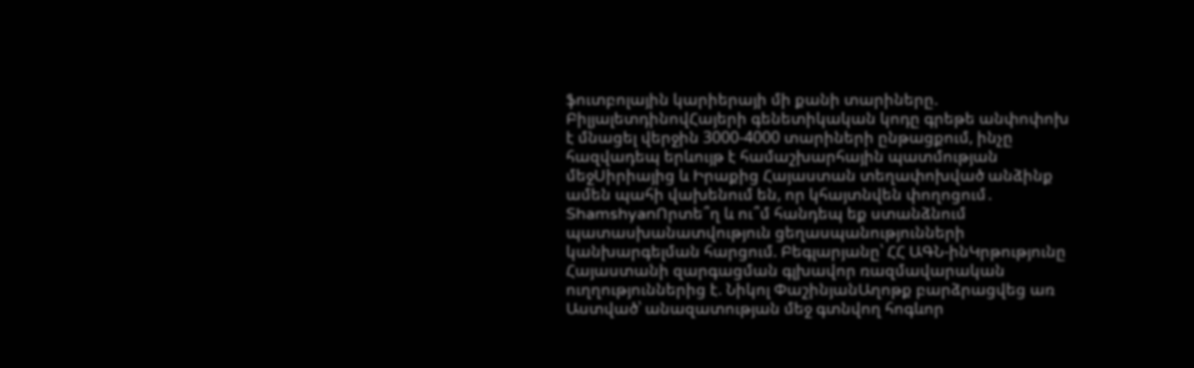ֆուտբոլային կարիերայի մի քանի տարիները. ԲիլյալետդինովՀայերի գենետիկական կոդը գրեթե անփոփոխ է մնացել վերջին 3000-4000 տարիների ընթացքում, ինչը հազվադեպ երևույթ է համաշխարհային պատմության մեջՍիրիայից և Իրաքից Հայաստան տեղափոխված անձինք ամեն պահի վախենում են, որ կհայտնվեն փողոցում․ ShamshyanՈրտե՞ղ և ու՞մ հանդեպ եք ստանձնում պատասխանատվություն ցեղասպանությունների կանխարգելման հարցում. Բեգլարյանը՝ ՀՀ ԱԳՆ-ինԿրթությունը Հայաստանի զարգացման գլխավոր ռազմավարական ուղղություններից է. Նիկոլ ՓաշինյանԱղոթք բարձրացվեց առ Աստված՝ անազատության մեջ գտնվող հոգևոր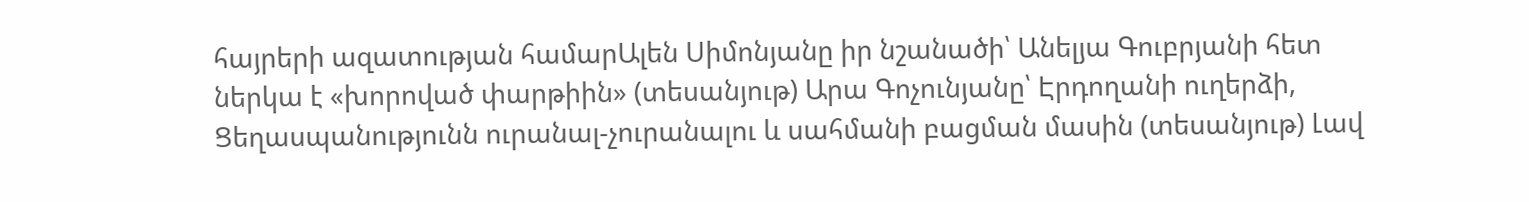հայրերի ազատության համարԱլեն Սիմոնյանը իր նշանածի՝ Անելյա Գուբրյանի հետ ներկա է «խորոված փարթիին» (տեսանյութ) Արա Գոչունյանը՝ Էրդողանի ուղերձի, Ցեղասպանությունն ուրանալ-չուրանալու և սահմանի բացման մասին (տեսանյութ) Լավ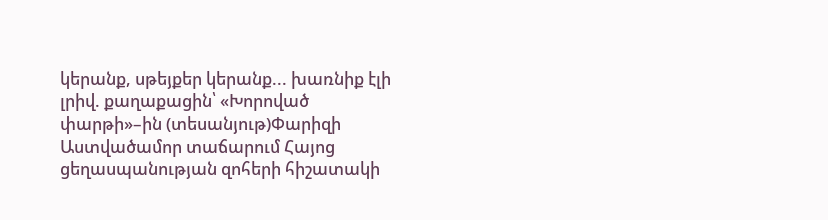կերանք, սթեյքեր կերանք... խառնիք էլի լրիվ. քաղաքացին՝ «Խորոված փարթի»–ին (տեսանյութ)Փարիզի Աստվածամոր տաճարում Հայոց ցեղասպանության զոհերի հիշատակի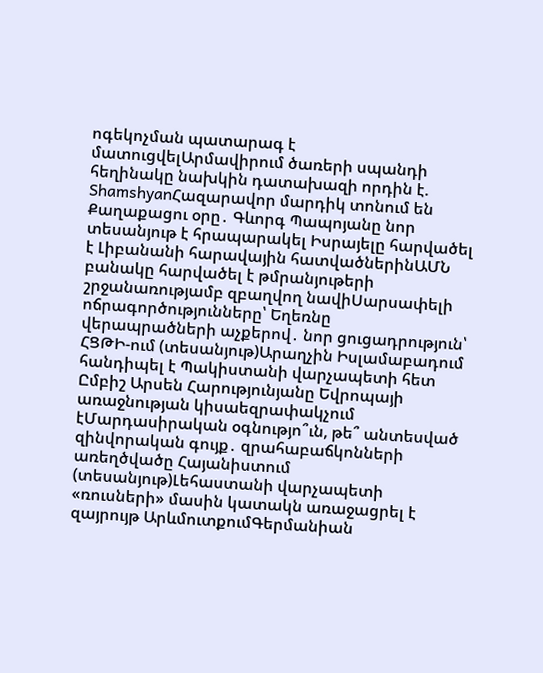ոգեկոչման պատարագ է մատուցվելԱրմավիրում ծառերի սպանդի հեղինակը նախկին դատախազի որդին է. ShamshyanՀազարավոր մարդիկ տոնում են Քաղաքացու օրը․ Գևորգ Պապոյանը նոր տեսանյութ է հրապարակել Իսրայելը հարվածել է Լիբանանի հարավային հատվածներինԱՄՆ բանակը հարվածել է թմրանյութերի շրջանառությամբ զբաղվող նավիՍարսափելի ոճրագործությունները՝ Եղեռնը վերապրածների աչքերով․ նոր ցուցադրություն՝ ՀՑԹԻ-ում (տեսանյութ)Արաղչին Իսլամաբադում հանդիպել է Պակիստանի վարչապետի հետ Ըմբիշ Արսեն Հարությունյանը Եվրոպայի առաջնության կիսաեզրափակչում էՄարդասիրական օգնությո՞ւն, թե՞ անտեսված զինվորական գույք․ զրահաբաճկոնների առեղծվածը Հայանիստում (տեսանյութ)Լեհաստանի վարչապետի «ռուսների» մասին կատակն առաջացրել է զայրույթ ԱրևմուտքումԳերմանիան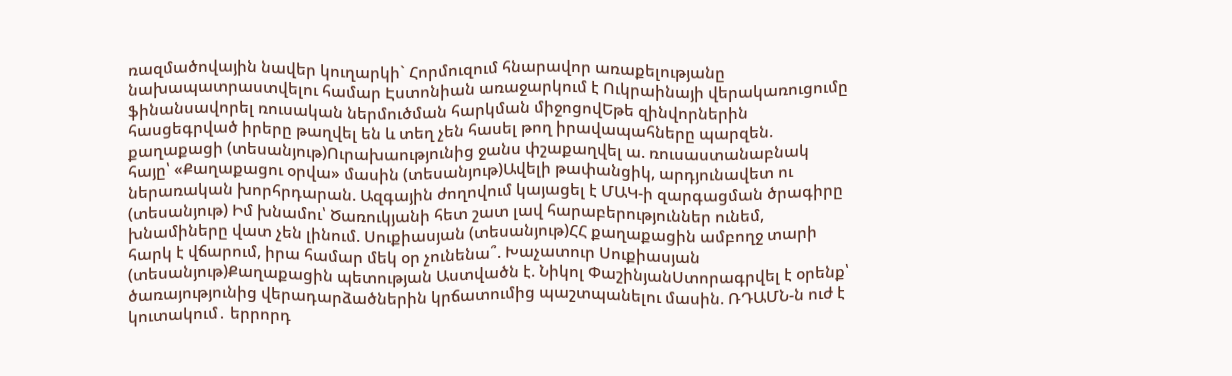ռազմածովային նավեր կուղարկի` Հորմուզում հնարավոր առաքելությանը նախապատրաստվելու համար Էստոնիան առաջարկում է Ուկրաինայի վերակառուցումը ֆինանսավորել ռուսական ներմուծման հարկման միջոցովԵթե զինվորներին հասցեգրված իրերը թաղվել են և տեղ չեն հասել թող իրավապահները պարզեն. քաղաքացի (տեսանյութ)Ուրախաությունից ջանս փշաքաղվել ա. ռուսաստանաբնակ հայը՝ «Քաղաքացու օրվա» մասին (տեսանյութ)Ավելի թափանցիկ, արդյունավետ ու ներառական խորհրդարան. Ազգային ժողովում կայացել է ՄԱԿ-ի զարգացման ծրագիրը (տեսանյութ) Իմ խնամու՝ Ծառուկյանի հետ շատ լավ հարաբերություններ ունեմ, խնամիները վատ չեն լինում. Սուքիասյան (տեսանյութ)ՀՀ քաղաքացին ամբողջ տարի հարկ է վճարում, իրա համար մեկ օր չունենա՞. Խաչատուր Սուքիասյան (տեսանյութ)Քաղաքացին պետության Աստվածն է. Նիկոլ ՓաշինյանՍտորագրվել է օրենք՝ ծառայությունից վերադարձածներին կրճատումից պաշտպանելու մասին. ՌԴԱՄՆ-ն ուժ է կուտակում․ երրորդ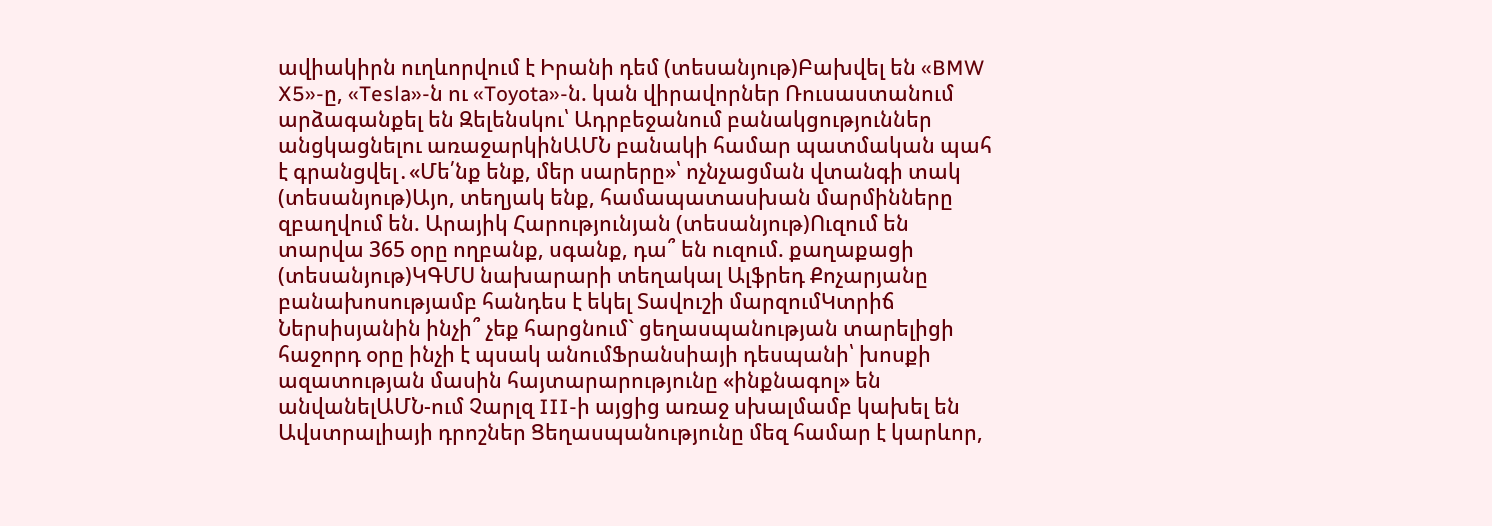ավիակիրն ուղևորվում է Իրանի դեմ (տեսանյութ)Բախվել են «BMW X5»-ը, «Tesla»-ն ու «Toyota»-ն. կան վիրավորներ Ռուսաստանում արձագանքել են Զելենսկու՝ Ադրբեջանում բանակցություններ անցկացնելու առաջարկինԱՄՆ բանակի համար պատմական պահ է գրանցվել․«Մե՛նք ենք, մեր սարերը»՝ ոչնչացման վտանգի տակ (տեսանյութ)Այո, տեղյակ ենք, համապատասխան մարմինները զբաղվում են. Արայիկ Հարությունյան (տեսանյութ)Ուզում են տարվա 365 օրը ողբանք, սգանք, դա՞ են ուզում. քաղաքացի (տեսանյութ)ԿԳՄՍ նախարարի տեղակալ Ալֆրեդ Քոչարյանը բանախոսությամբ հանդես է եկել Տավուշի մարզումԿտրիճ Ներսիսյանին ինչի՞ չեք հարցնում` ցեղասպանության տարելիցի հաջորդ օրը ինչի է պսակ անումՖրանսիայի դեսպանի՝ խոսքի ազատության մասին հայտարարությունը «ինքնագոլ» են անվանելԱՄՆ-ում Չարլզ III-ի այցից առաջ սխալմամբ կախել են Ավստրալիայի դրոշներ Ցեղասպանությունը մեզ համար է կարևոր,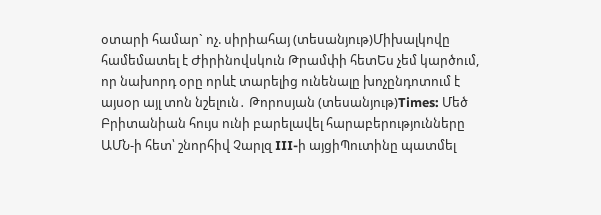օտարի համար` ոչ. սիրիահայ (տեսանյութ)Միխալկովը համեմատել է Ժիրինովսկուն Թրամփի հետԵս չեմ կարծում, որ նախորդ օրը որևէ տարելից ունենալը խոչընդոտում է այսօր այլ տոն նշելուն․ Թորոսյան (տեսանյութ)Times: Մեծ Բրիտանիան հույս ունի բարելավել հարաբերությունները ԱՄՆ-ի հետ՝ շնորհիվ Չարլզ III-ի այցիՊուտինը պատմել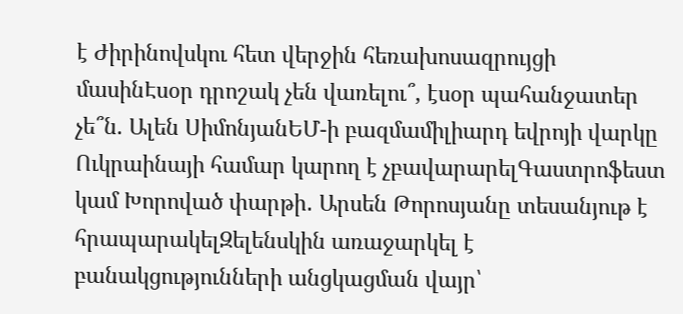է Ժիրինովսկու հետ վերջին հեռախոսազրույցի մասինԷսօր դրոշակ չեն վառելու՞, էսօր պահանջատեր չե՞ն. Ալեն ՍիմոնյանԵՄ-ի բազմամիլիարդ եվրոյի վարկը Ուկրաինայի համար կարող է չբավարարելԳաստրոֆեստ կամ Խորոված փարթի․ Արսեն Թորոսյանը տեսանյութ է հրապարակելԶելենսկին առաջարկել է բանակցությունների անցկացման վայր՝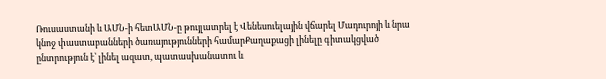Ռուսաստանի և ԱՄՆ-ի հետԱՄՆ-ը թույլատրել է Վենեսուելային վճարել Մադուրոյի և նրա կնոջ փաստաբանների ծառայությունների համարՔաղաքացի լինելը գիտակցված ընտրություն է՝ լինել ազատ, պատասխանատու և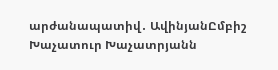արժանապատիվ․ ԱվինյանԸմբիշ Խաչատուր Խաչատրյանն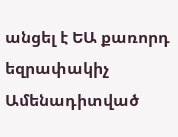անցել է ԵԱ քառորդ եզրափակիչ
Ամենադիտված